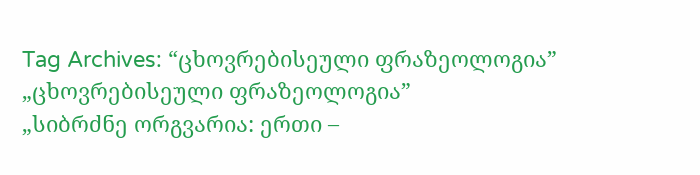Tag Archives: “ცხოვრებისეული ფრაზეოლოგია”
„ცხოვრებისეული ფრაზეოლოგია”
„სიბრძნე ორგვარია: ერთი –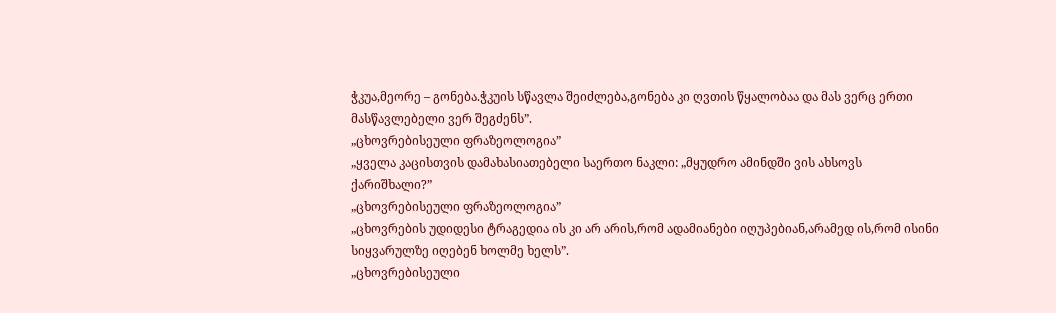ჭკუა,მეორე – გონება.ჭკუის სწავლა შეიძლება,გონება კი ღვთის წყალობაა და მას ვერც ერთი მასწავლებელი ვერ შეგძენს”.
„ცხოვრებისეული ფრაზეოლოგია”
„ყველა კაცისთვის დამახასიათებელი საერთო ნაკლი: „მყუდრო ამინდში ვის ახსოვს ქარიშხალი?”
„ცხოვრებისეული ფრაზეოლოგია”
„ცხოვრების უდიდესი ტრაგედია ის კი არ არის,რომ ადამიანები იღუპებიან,არამედ ის,რომ ისინი სიყვარულზე იღებენ ხოლმე ხელს”.
„ცხოვრებისეული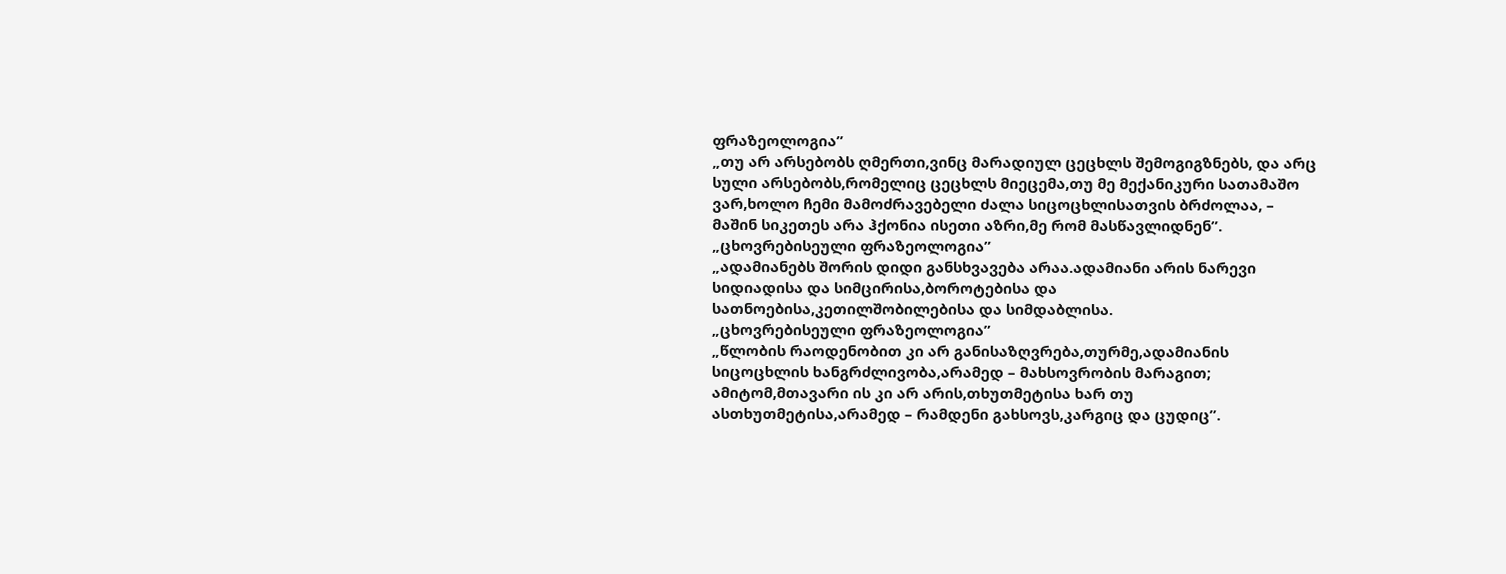ფრაზეოლოგია”
„თუ არ არსებობს ღმერთი,ვინც მარადიულ ცეცხლს შემოგიგზნებს, და არც სული არსებობს,რომელიც ცეცხლს მიეცემა,თუ მე მექანიკური სათამაშო ვარ,ხოლო ჩემი მამოძრავებელი ძალა სიცოცხლისათვის ბრძოლაა, – მაშინ სიკეთეს არა ჰქონია ისეთი აზრი,მე რომ მასწავლიდნენ”.
„ცხოვრებისეული ფრაზეოლოგია”
„ადამიანებს შორის დიდი განსხვავება არაა.ადამიანი არის ნარევი სიდიადისა და სიმცირისა,ბოროტებისა და სათნოებისა,კეთილშობილებისა და სიმდაბლისა.
„ცხოვრებისეული ფრაზეოლოგია”
„წლობის რაოდენობით კი არ განისაზღვრება,თურმე,ადამიანის სიცოცხლის ხანგრძლივობა,არამედ – მახსოვრობის მარაგით; ამიტომ,მთავარი ის კი არ არის,თხუთმეტისა ხარ თუ ასთხუთმეტისა,არამედ – რამდენი გახსოვს,კარგიც და ცუდიც”.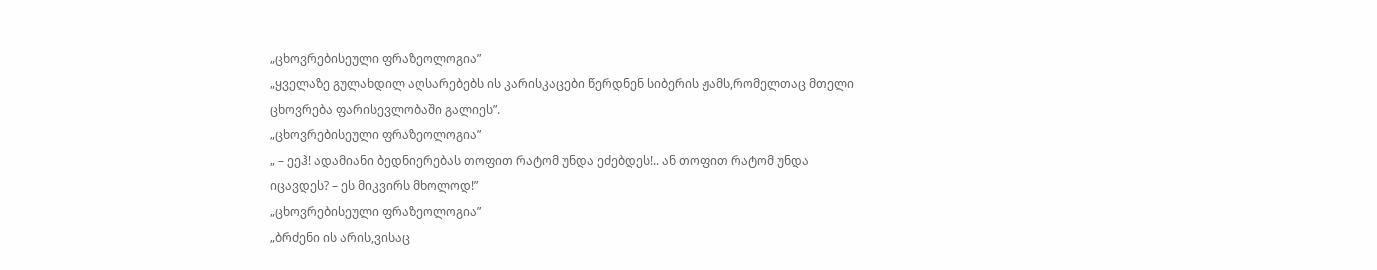„ცხოვრებისეული ფრაზეოლოგია”
„ყველაზე გულახდილ აღსარებებს ის კარისკაცები წერდნენ სიბერის ჟამს,რომელთაც მთელი ცხოვრება ფარისევლობაში გალიეს”.
„ცხოვრებისეული ფრაზეოლოგია”
„ – ეეჰ! ადამიანი ბედნიერებას თოფით რატომ უნდა ეძებდეს!.. ან თოფით რატომ უნდა იცავდეს? – ეს მიკვირს მხოლოდ!”
„ცხოვრებისეული ფრაზეოლოგია”
„ბრძენი ის არის,ვისაც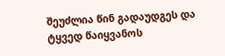შეუძლია წინ გადაუდგეს და ტყვედ წაიყვანოს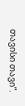თავისი თავი”.